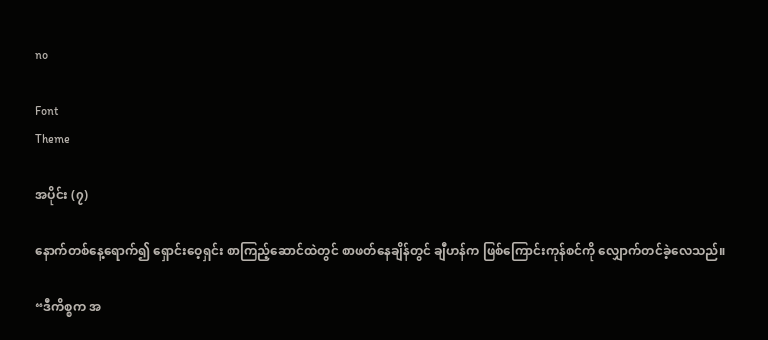no

Font
Theme

အပိုင်း (၇)

နောက်တစ်နေ့ရောက်၍ ရှောင်းဝေ့ရှင်း စာကြည့်ဆောင်ထဲတွင် စာဖတ်နေချိန်တွင် ချီဟန်က ဖြစ်ကြောင်းကုန်စင်ကို လျှောက်တင်ခဲ့လေသည်။

“ဒီကိစ္စက အ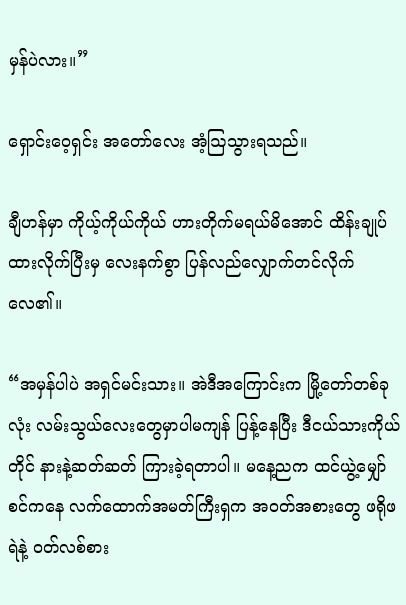မှန်ပဲလား။”

ရှောင်းဝေ့ရှင်း အတော်လေး အံ့ဩသွားရသည်။

ချီဟန်မှာ ကိုယ့်ကိုယ်ကိုယ် ဟားတိုက်မရယ်မိအောင် ထိန်းချုပ်ထားလိုက်ပြီးမှ လေးနက်စွာ ပြန်လည်လျှောက်တင်လိုက်လေ၏။

“အမှန်ပါပဲ အရှင်မင်းသား။ အဲဒီအကြောင်းက မြို့တော်တစ်ခုလုံး လမ်းသွယ်လေးတွေမှာပါမကျန် ပြန့်နေပြီး ဒီငယ်သားကိုယ်တိုင် နားနဲ့ဆတ်ဆတ် ကြားခဲ့ရတာပါ။ မနေ့ညက ထင်ယွဲ့မျှော်စင်ကနေ လက်ထောက်အမတ်ကြီးရှက အဝတ်အစားတွေ ဖရိုဖရဲနဲ့ ဝတ်လစ်စား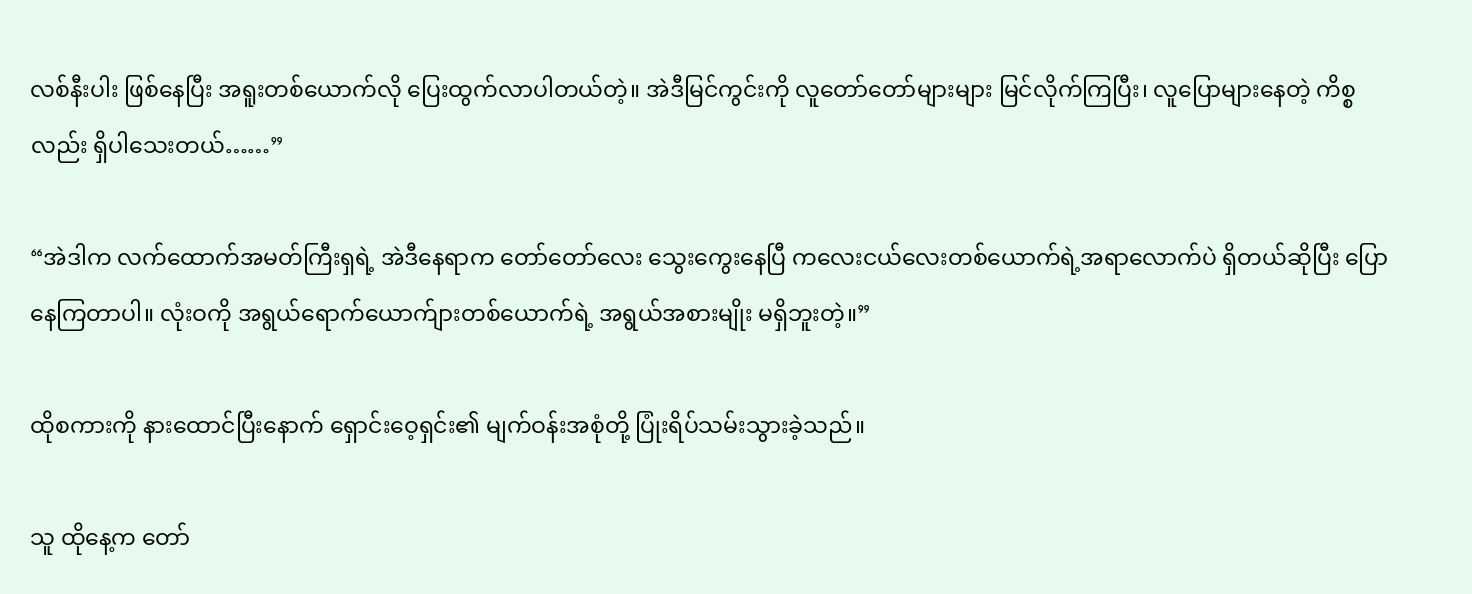လစ်နီးပါး ဖြစ်နေပြီး အရူးတစ်ယောက်လို ပြေးထွက်လာပါတယ်တဲ့။ အဲဒီမြင်ကွင်းကို လူတော်တော်များများ မြင်လိုက်ကြပြီး၊ လူပြောများနေတဲ့ ကိစ္စလည်း ရှိပါသေးတယ်……”

“အဲဒါက လက်ထောက်အမတ်ကြီးရှရဲ့ အဲဒီနေရာက တော်တော်လေး သွေးကွေးနေပြီ ကလေးငယ်လေးတစ်ယောက်ရဲ့အရာလောက်ပဲ ရှိတယ်ဆိုပြီး ပြောနေကြတာပါ။ လုံးဝကို အရွယ်ရောက်ယောက်ျားတစ်ယောက်ရဲ့ အရွယ်အစားမျိုး မရှိဘူးတဲ့။”

ထိုစကားကို နားထောင်ပြီးနောက် ရှောင်းဝေ့ရှင်း၏ မျက်ဝန်းအစုံတို့ ပြုံးရိပ်သမ်းသွားခဲ့သည်။

သူ ထိုနေ့က တော်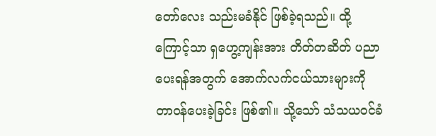တော်လေး သည်းမခံနိုင် ဖြစ်ခဲ့ရသည်။ ထို့ကြောင့်သာ ရှဟွေ့ကျန်းအား တိတ်တဆိတ် ပညာပေးရန်အတွက် အောက်လက်ငယ်သားများကို တာဝန်ပေးခဲ့ခြင်း ဖြစ်၏။ သို့သော် သံသယဝင်ခံ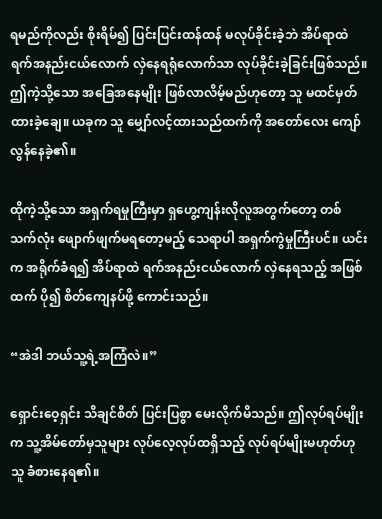ရမည်ကိုလည်း စိုးရိမ်၍ ပြင်းပြင်းထန်ထန် မလုပ်ခိုင်းခဲ့ဘဲ အိပ်ရာထဲ ရက်အနည်းငယ်လောက် လှဲနေရရုံလောက်သာ လုပ်ခိုင်းခဲ့ခြင်းဖြစ်သည်။ ဤကဲ့သို့သော အခြေအနေမျိုး ဖြစ်လာလိမ့်မည်ဟုတော့ သူ မထင်မှတ်ထားခဲ့ချေ။ ယခုက သူ မျှော်လင့်ထားသည်ထက်ကို အတော်လေး ကျော်လွန်နေခဲ့၏။

ထိုကဲ့သို့သော အရှက်ရမှုကြီးမှာ ရှဟွေ့ကျန်းလိုလူအတွက်တော့ တစ်သက်လုံး ဖျောက်ဖျက်မရတော့မည့် သေရာပါ အရှက်ကွဲမှုကြီးပင်။ ယင်းက အရိုက်ခံရ၍ အိပ်ရာထဲ ရက်အနည်းငယ်လောက် လှဲနေရသည့် အဖြစ်ထက် ပို၍ စိတ်ကျေနပ်ဖို့ ကောင်းသည်။

“အဲဒါ ဘယ်သူ့ရဲ့အကြံလဲ။”

ရှောင်းဝေ့ရှင်း သိချင်စိတ် ပြင်းပြစွာ မေးလိုက်မိသည်။ ဤလုပ်ရပ်မျိုးက သူ့အိမ်တော်မှသူများ လုပ်လေ့လုပ်ထရှိသည့် လုပ်ရပ်မျိုးမဟုတ်ဟု သူ ခံစားနေရ၏။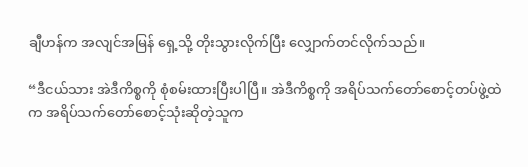ချီဟန်က အလျင်အမြန် ရှေ့သို့ တိုးသွားလိုက်ပြီး လျှောက်တင်လိုက်သည်။

“ဒီငယ်သား အဲဒီကိစ္စကို စုံစမ်းထားပြီးပါပြီ။ အဲဒီကိစ္စကို အရိပ်သက်တော်စောင့်တပ်ဖွဲ့ထဲက အရိပ်သက်တော်စောင့်သုံးဆိုတဲ့သူက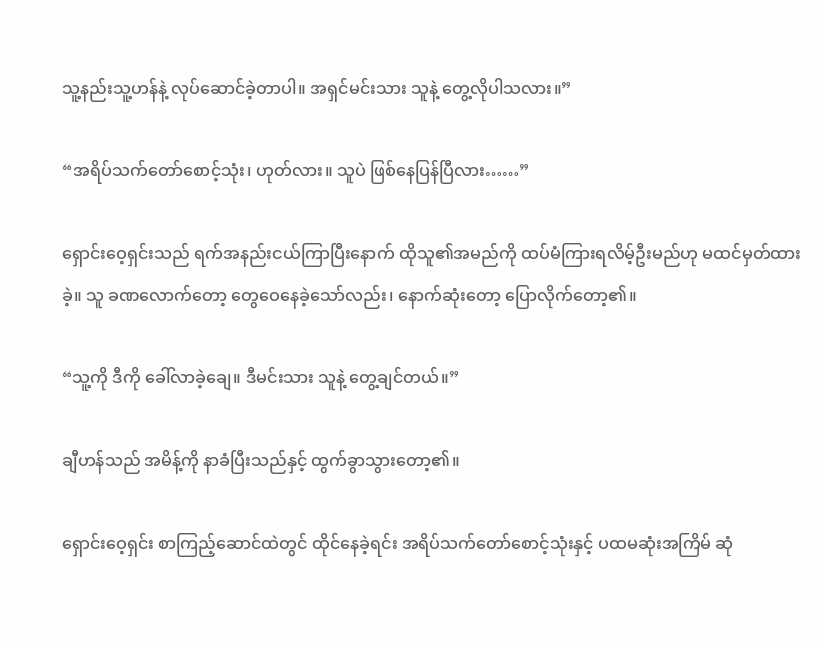သူ့နည်းသူ့ဟန်နဲ့ လုပ်ဆောင်ခဲ့တာပါ။ အရှင်မင်းသား သူနဲ့ တွေ့လိုပါသလား။”

“အရိပ်သက်တော်စောင့်သုံး၊ ဟုတ်လား။ သူပဲ ဖြစ်နေပြန်ပြီလား……”

ရှောင်းဝေ့ရှင်းသည် ရက်အနည်းငယ်ကြာပြီးနောက် ထိုသူ၏အမည်ကို ထပ်မံကြားရလိမ့်ဦးမည်ဟု မထင်မှတ်ထားခဲ့။ သူ ခဏလောက်တော့ တွေဝေနေခဲ့သော်လည်း၊ နောက်ဆုံးတော့ ပြောလိုက်တော့၏။

“သူ့ကို ဒီကို ခေါ်လာခဲ့ချေ။ ဒီမင်းသား သူနဲ့ တွေ့ချင်တယ်။”

ချီဟန်သည် အမိန့်ကို နာခံပြီးသည်နှင့် ထွက်ခွာသွားတော့၏။

ရှောင်းဝေ့ရှင်း စာကြည့်ဆောင်ထဲတွင် ထိုင်နေခဲ့ရင်း အရိပ်သက်တော်စောင့်သုံးနှင့် ပထမဆုံးအကြိမ် ဆုံ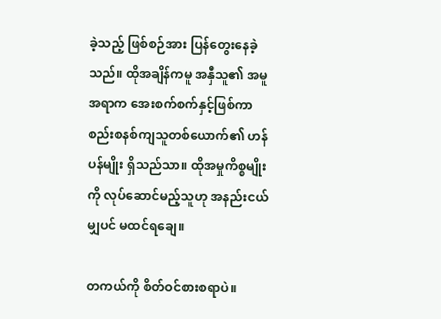ခဲ့သည့် ဖြစ်စဉ်အား ပြန်တွေးနေခဲ့သည်။ ထိုအချိန်ကမူ အနှီသူ၏ အမူအရာက အေးစက်စက်နှင့်ဖြစ်ကာ စည်းစနစ်ကျသူတစ်ယောက်၏ ဟန်ပန်မျိုး ရှိသည်သာ။ ထိုအမှုကိစ္စမျိုးကို လုပ်ဆောင်မည့်သူဟု အနည်းငယ်မျှပင် မထင်ရချေ။

တကယ်ကို စိတ်ဝင်စားစရာပဲ။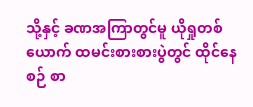သို့နှင့် ခဏအကြာတွင်မူ ယိုရှုတစ်ယောက် ထမင်းစားစားပွဲတွင် ထိုင်နေစဉ် စာ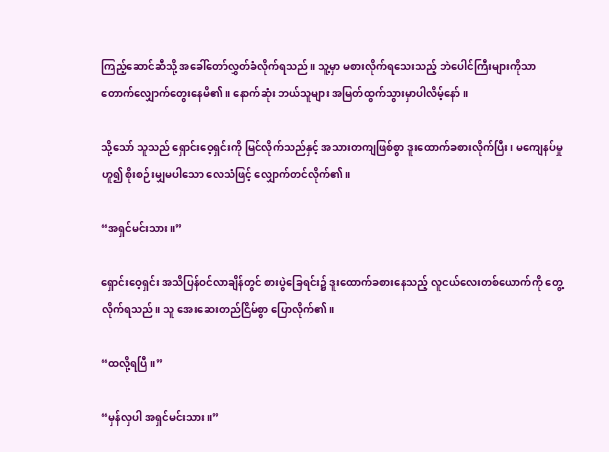ကြည့်ဆောင်ဆီသို့ အခေါ်တော်လွှတ်ခံလိုက်ရသည်။ သူ့မှာ မစားလိုက်ရသေးသည့် ဘဲပေါင်ကြီးများကိုသာ တောက်လျှောက်တွေးနေမိ၏။ နောက်ဆုံး ဘယ်သူများ အမြတ်ထွက်သွားမှာပါလိမ့်နော်။

သို့သော် သူသည် ရှောင်းဝေ့ရှင်းကို မြင်လိုက်သည်နှင့် အသားတကျဖြစ်စွာ ဒူးထောက်ခစားလိုက်ပြီး၊ မကျေနပ်မှုဟူ၍ စိုးစဉ်းမျှမပါသော လေသံဖြင့် လျှောက်တင်လိုက်၏။

“အရှင်မင်းသား။”

ရှောင်းဝေ့ရှင်း အသိပြန်ဝင်လာချိန်တွင် စားပွဲခြေရင်း၌ ဒူးထောက်ခစားနေသည့် လူငယ်လေးတစ်ယောက်ကို တွေ့လိုက်ရသည်။ သူ အေးဆေးတည်ငြိမ်စွာ ပြောလိုက်၏။

“ထလို့ရပြီ။”

“မှန်လှပါ အရှင်မင်းသား။”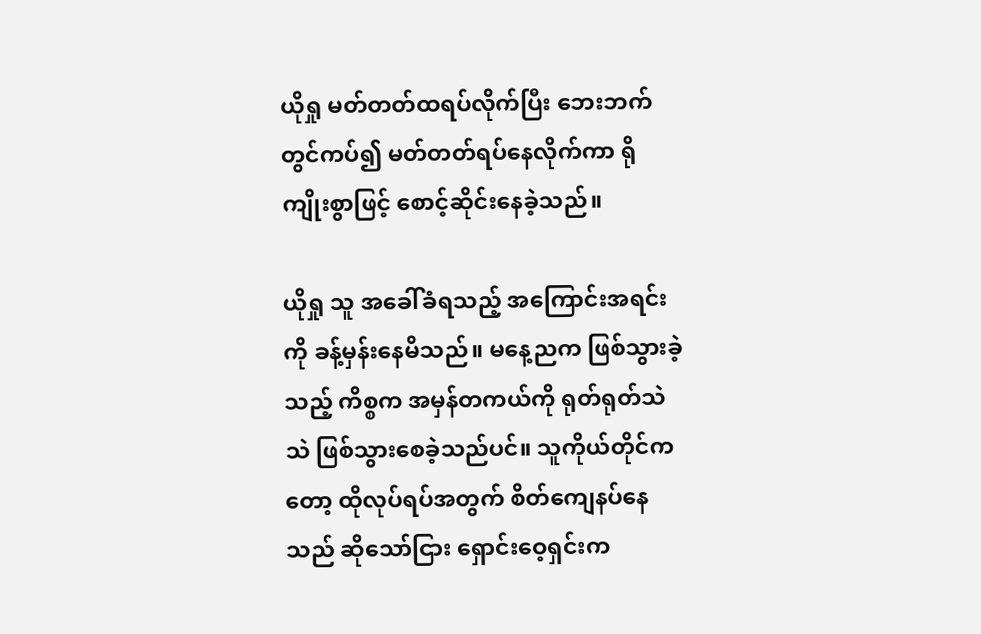ယိုရှု မတ်တတ်ထရပ်လိုက်ပြီး ဘေးဘက်တွင်ကပ်၍ မတ်တတ်ရပ်နေလိုက်ကာ ရိုကျိုးစွာဖြင့် စောင့်ဆိုင်းနေခဲ့သည်။

ယိုရှု သူ အခေါ်ခံရသည့် အကြောင်းအရင်းကို ခန့်မှန်းနေမိသည်။ မနေ့ညက ဖြစ်သွားခဲ့သည့် ကိစ္စက အမှန်တကယ်ကို ရုတ်ရုတ်သဲသဲ ဖြစ်သွားစေခဲ့သည်ပင်။ သူကိုယ်တိုင်ကတော့ ထိုလုပ်ရပ်အတွက် စိတ်ကျေနပ်နေသည် ဆိုသော်ငြား ရှောင်းဝေ့ရှင်းက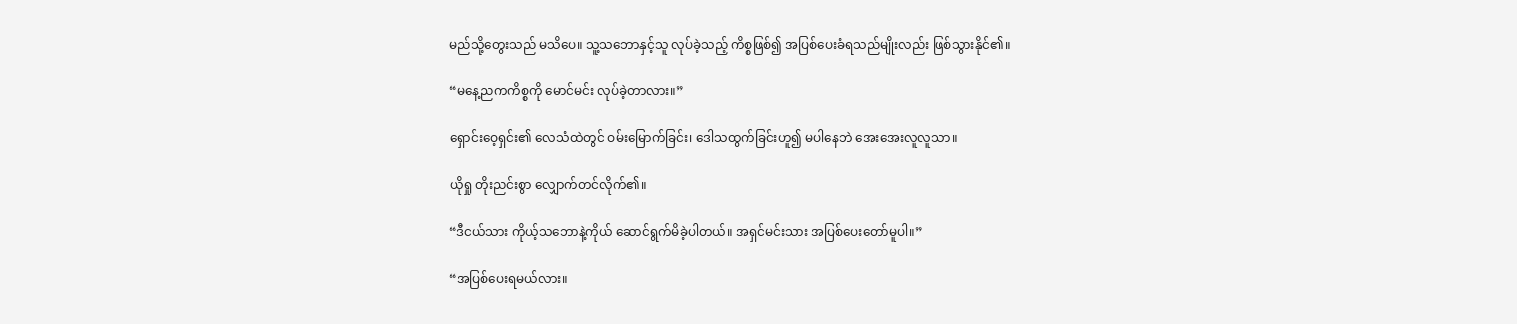မည်သို့တွေးသည် မသိပေ။ သူ့သဘောနှင့်သူ လုပ်ခဲ့သည့် ကိစ္စဖြစ်၍ အပြစ်ပေးခံရသည်မျိုးလည်း ဖြစ်သွားနိုင်၏။

“မနေ့ညကကိစ္စကို မောင်မင်း လုပ်ခဲ့တာလား။”

ရှောင်းဝေ့ရှင်း၏ လေသံထဲတွင် ဝမ်းမြောက်ခြင်း၊ ဒေါသထွက်ခြင်းဟူ၍ မပါနေဘဲ အေးအေးလူလူသာ။

ယိုရှု တိုးညင်းစွာ လျှောက်တင်လိုက်၏။

“ဒီငယ်သား ကိုယ့်သဘောနဲ့ကိုယ် ဆောင်ရွက်မိခဲ့ပါတယ်။ အရှင်မင်းသား အပြစ်ပေးတော်မူပါ။”

“အပြစ်ပေးရမယ်လား။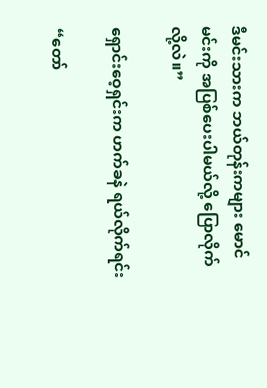ဒီမင်းသားက ဘယ်တုန်းကများ မောင်မင်းကို အပြစ်ပေးပါမယ်လို့ ပြောလိုက်လို့လဲ။”

ရှောင်းဝေ့ရှင်းက ဟက်ခနဲ ရယ်လိုက်ရင်း

“တော်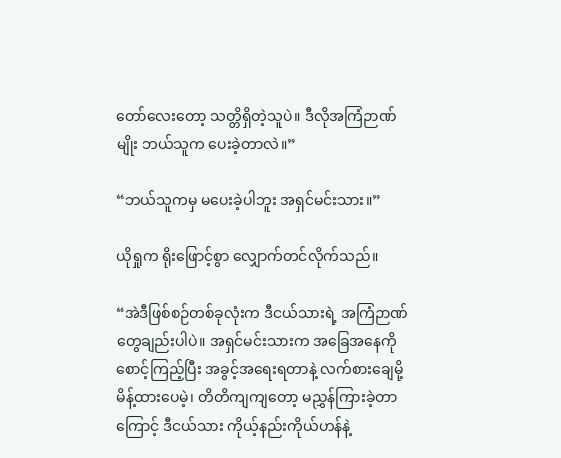တော်လေးတော့ သတ္တိရှိတဲ့သူပဲ။ ဒီလိုအကြံဉာဏ်မျိုး ဘယ်သူက ပေးခဲ့တာလဲ။”

“ဘယ်သူကမှ မပေးခဲ့ပါဘူး အရှင်မင်းသား။”

ယိုရှုက ရိုးဖြောင့်စွာ လျှောက်တင်လိုက်သည်။

“အဲဒီဖြစ်စဉ်တစ်ခုလုံးက ဒီငယ်သားရဲ့ အကြံဉာဏ်တွေချည်းပါပဲ။ အရှင်မင်းသားက အခြေအနေကို စောင့်ကြည့်ပြီး အခွင့်အရေးရတာနဲ့ လက်စားချေမို့ မိန့်ထားပေမဲ့၊ တိတိကျကျတော့ မညွှန်ကြားခဲ့တာကြောင့် ဒီငယ်သား ကိုယ့်နည်းကိုယ်ဟန်နဲ့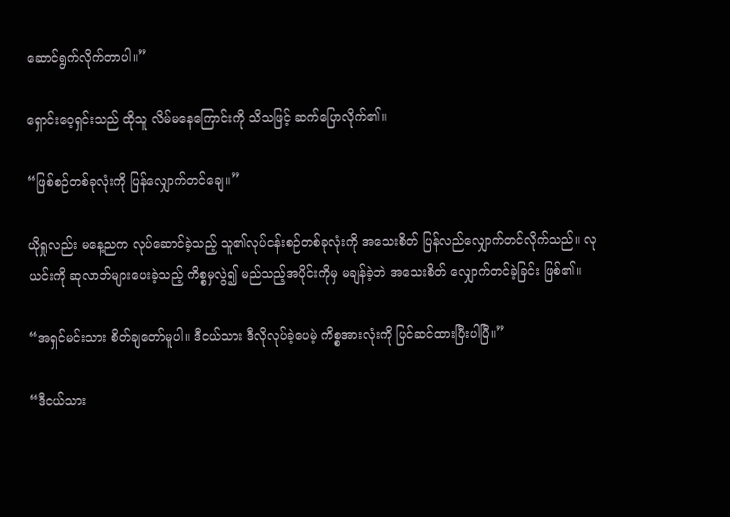ဆောင်ရွက်လိုက်တာပါ။”

ရှောင်းဝေ့ရှင်းသည် ထိုသူ လိမ်မနေကြောင်းကို သိသဖြင့် ဆက်ပြောလိုက်၏။

“ဖြစ်စဉ်တစ်ခုလုံးကို ပြန်လျှောက်တင်ချေ။”

ယိုရှုလည်း မနေ့ညက လုပ်ဆောင်ခဲ့သည့် သူ၏လုပ်ငန်းစဉ်တစ်ခုလုံးကို အသေးစိတ် ပြန်လည်လျှောက်တင်လိုက်သည်။ လုယင်းကို ဆုလာဘ်များပေးခဲ့သည့် ကိစ္စမှလွဲ၍ မည်သည့်အပိုင်းကိုမှ မချန်ခဲ့ဘဲ အသေးစိတ် လျှောက်တင်ခဲ့ခြင်း ဖြစ်၏။

“အရှင်မင်းသား စိတ်ချတော်မူပါ။ ဒီငယ်သား ဒီလိုလုပ်ခဲ့ပေမဲ့ ကိစ္စအားလုံးကို ပြင်ဆင်ထားပြီးပါပြီ။”

“ဒီငယ်သား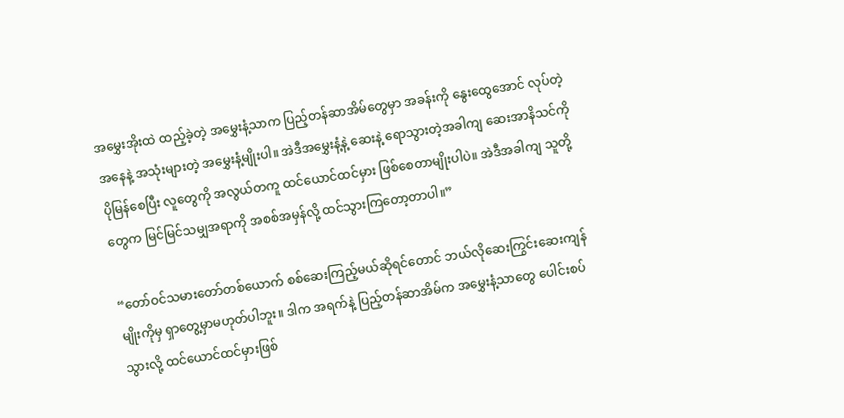အမွှေးအိုးထဲ ထည့်ခဲ့တဲ့ အမွှေးနံ့သာက ပြည့်တန်ဆာအိမ်တွေမှာ အခန်းကို နွေးထွေအောင် လုပ်တဲ့အနေနဲ့ အသုံးများတဲ့ အမွှေးနံ့မျိုးပါ။ အဲဒီအမွှေးနံ့နဲ့ ဆေးနဲ့ ရောသွားတဲ့အခါကျ ဆေးအာနိသင်ကို ပိုမြန်စေပြီး လူတွေကို အလွယ်တကူ ထင်ယောင်ထင်မှား ဖြစ်စေတာမျိုးပါပဲ။ အဲဒီအခါကျ သူတို့တွေက မြင်မြင်သမျှအရာကို အစစ်အမှန်လို့ ထင်သွားကြတော့တာပါ။”

“တော်ဝင်သမားတော်တစ်ယောက် စစ်ဆေးကြည့်မယ်ဆိုရင်တောင် ဘယ်လိုဆေးကြွင်းဆေးကျန်မျိုးကိုမှ ရှာတွေ့မှာမဟုတ်ပါဘူး။ ဒါက အရက်နဲ့ ပြည့်တန်ဆာအိမ်က အမွှေးနံ့သာတွေ ပေါင်းစပ်သွားလို့ ထင်ယောင်ထင်မှားဖြစ်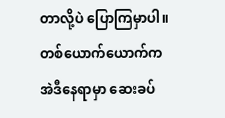တာလို့ပဲ ပြောကြမှာပါ။ တစ်ယောက်ယောက်က အဲဒီနေရာမှာ ဆေးခပ်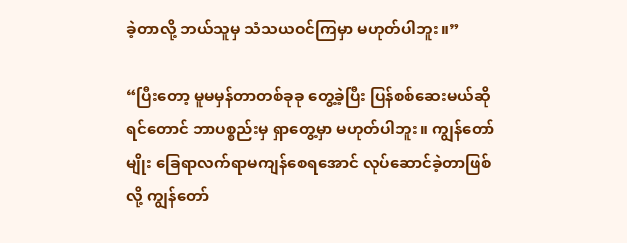ခဲ့တာလို့ ဘယ်သူမှ သံသယဝင်ကြမှာ မဟုတ်ပါဘူး။”

“ပြီးတော့ မူမမှန်တာတစ်ခုခု တွေ့ခဲ့ပြီး ပြန်စစ်ဆေးမယ်ဆိုရင်တောင် ဘာပစ္စည်းမှ ရှာတွေ့မှာ မဟုတ်ပါဘူး။ ကျွန်တော်မျိုး ခြေရာလက်ရာမကျန်စေရအောင် လုပ်ဆောင်ခဲ့တာဖြစ်လို့ ကျွန်တော်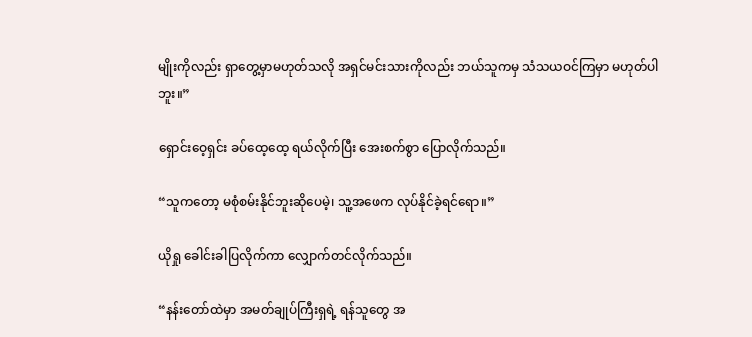မျိုးကိုလည်း ရှာတွေ့မှာမဟုတ်သလို အရှင်မင်းသားကိုလည်း ဘယ်သူကမှ သံသယဝင်ကြမှာ မဟုတ်ပါဘူး။”

ရှောင်းဝေ့ရှင်း ခပ်ထေ့ထေ့ ရယ်လိုက်ပြီး အေးစက်စွာ ပြောလိုက်သည်။

“သူကတော့ မစုံစမ်းနိုင်ဘူးဆိုပေမဲ့၊ သူ့အဖေက လုပ်နိုင်ခဲ့ရင်ရော။”

ယိုရှု ခေါင်းခါပြလိုက်ကာ လျှောက်တင်လိုက်သည်။

“နန်းတော်ထဲမှာ အမတ်ချုပ်ကြီးရှရဲ့ ရန်သူတွေ အ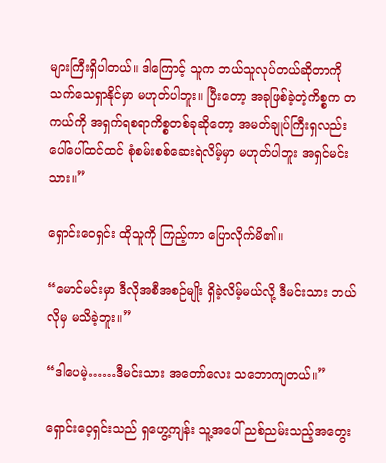များကြီးရှိပါတယ်။ ဒါကြောင့် သူက ဘယ်သူလုပ်တယ်ဆိုတာကို သက်သေရှာနိုင်မှာ မဟုတ်ပါဘူး။ ပြီးတော့ အခုဖြစ်ခဲ့တဲ့ကိစ္စက တကယ်ကို အရှက်ရစရာကိစ္စတစ်ခုဆိုတော့ အမတ်ချုပ်ကြီးရှလည်း ပေါ်ပေါ်ထင်ထင် စုံစမ်းစစ်ဆေးရဲလိမ့်မှာ မဟုတ်ပါဘူး အရှင်မင်းသား။”

ရှောင်းဝေရှင်း ထိုသူကို ကြည့်ကာ ပြောလိုက်မိ၏။

“မောင်မင်းမှာ ဒီလိုအစီအစဉ်မျိုး ရှိခဲ့လိမ့်မယ်လို့ ဒီမင်းသား ဘယ်လိုမှ မသိခဲ့ဘူး။”

“ဒါပေမဲ့……ဒီမင်းသား အတော်လေး သဘောကျတယ်။”

ရှောင်းဝေ့ရှင်းသည် ရှဟွေ့ကျန်း သူ့အပေါ် ညစ်ညမ်းသည့်အတွေး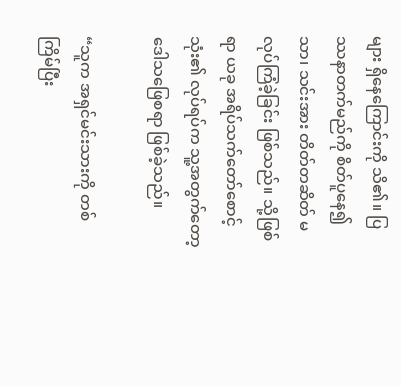များ ရှိနေကြောင်းကို သိ၏။ ပြဿနာတက်မည်ကို စိတ်ပူနေ၍သာ၊ သင်းအား တိတ်တဆိတ် မလုပ်ကြံခဲ့ခြင်း ဖြစ်သည်။ သို့ဖြစ်ရာ ယခု အရိပ်သက်တော်စောင့်သုံး၏ လုပ်ရပ်က သူ့အတွက်တော့ ဒေါသဖြေစရာ ဖြစ်ခဲ့သည်။

“သူက အရှင်မင်းသားကို တစ်ကြိမ်ပြီး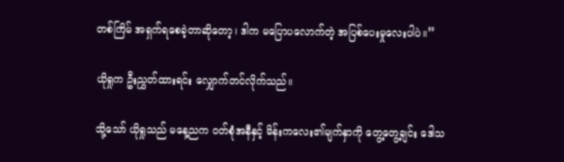တစ်ကြိမ် အရှက်ရစေခဲ့တာဆိုတော့၊ ဒါက မပြောပလောက်တဲ့ အပြစ်ပေးမှုလေးပါပဲ။”

ယိုရှုက ဦးညွှတ်ထားရင်း လျှောက်တင်လိုက်သည်။

သို့သော် ယိုရှုသည် မနေ့ညက ဝတ်စုံအနီနှင့် မိန်းကလေး၏မျက်နှာကို တွေ့တွေ့ချင်း ဒေါသ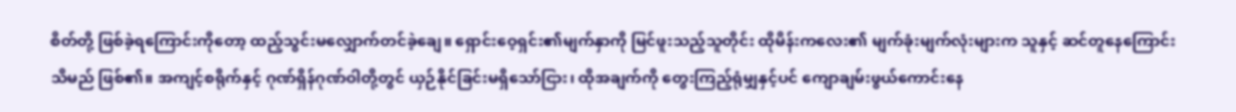စိတ်တို့ ဖြစ်ခဲ့ရကြောင်းကိုတော့ ထည့်သွင်းမလျှောက်တင်ခဲ့ချေ။ ရှောင်းဝေ့ရှင်း၏မျက်နှာကို မြင်ဖူးသည့်သူတိုင်း ထိုမိန်းကလေး၏ မျက်ခုံးမျက်လုံးများက သူနှင့် ဆင်တူနေကြောင်း သိမည် ဖြစ်၏။ အကျင့်စရိုက်နှင့် ဂုဏ်ရှိန်ဂုဏ်ဝါတို့တွင် ယှဉ်နိုင်ခြင်းမရှိသော်ငြား၊ ထိုအချက်ကို တွေးကြည့်ရုံမျှနှင့်ပင် ကျောချမ်းဖွယ်ကောင်းနေ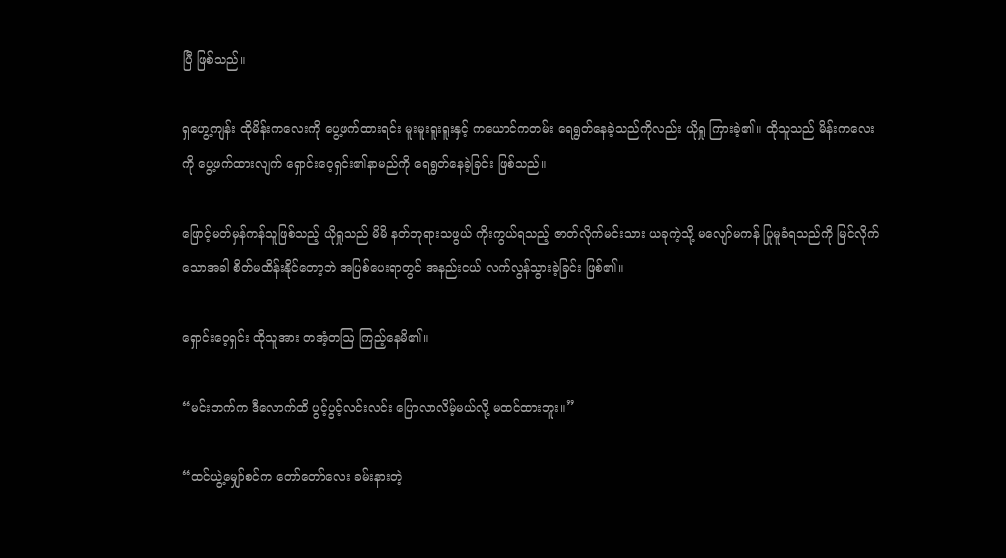ပြီ ဖြစ်သည်။

ရှဟွေ့ကျန်း ထိုမိန်းကလေးကို ပွေ့ဖက်ထားရင်း မူးမူးရူးရူးနှင့် ကယောင်ကတမ်း ရေရွတ်နေခဲ့သည်ကိုလည်း ယိုရှု ကြားခဲ့၏။ ထိုသူသည် မိန်းကလေးကို ပွေ့ဖက်ထားလျက် ရှောင်းဝေ့ရှင်း၏နာမည်ကို ရေရွတ်နေခဲ့ခြင်း ဖြစ်သည်။

ဖြောင့်မတ်မှန်ကန်သူဖြစ်သည့် ယိုရှုသည် မိမိ နတ်ဘုရားသဖွယ် ကိုးကွယ်ရသည့် ဇာတ်လိုက်မင်းသား ယခုကဲ့သို့ မလျော်မကန် ပြုမူခံရသည်ကို မြင်လိုက်သောအခါ စိတ်မထိန်းနိုင်တော့ဘဲ အပြစ်ပေးရာတွင် အနည်းငယ် လက်လွန်သွားခဲ့ခြင်း ဖြစ်၏။

ရှောင်းဝေ့ရှင်း ထိုသူအား တအံ့တဩ ကြည့်နေမိ၏။

“မင်းဘက်က ဒီလောက်ထိ ပွင့်ပွင့်လင်းလင်း ပြောလာလိမ့်မယ်လို့ မထင်ထားဘူး။”

“ထင်ယွဲ့မျှော်စင်က တော်တော်လေး ခမ်းနားတဲ့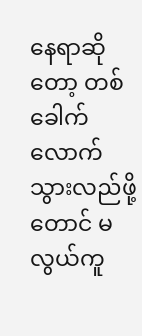နေရာဆိုတော့ တစ်ခေါက်လောက် သွားလည်ဖို့တောင် မလွယ်ကူ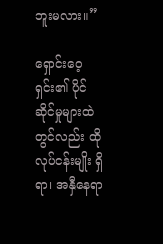ဘူးမလား။”

ရှောင်းဝေ့ရှင်း၏ ပိုင်ဆိုင်မှုများထဲတွင်လည်း ထိုလုပ်ငန်းမျိုး ရှိရာ၊ အနှီနေရာ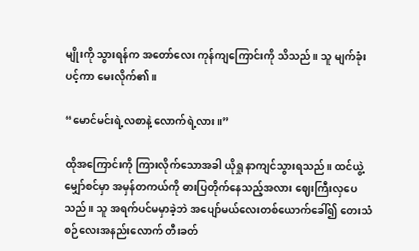မျိုးကို သွားရန်က အတော်လေး ကုန်ကျကြောင်းကို သိသည်။ သူ မျက်ခုံးပင့်ကာ မေးလိုက်၏။

“မောင်မင်းရဲ့လစာနဲ့ လောက်ရဲ့လား။”

ထိုအကြောင်းကို ကြားလိုက်သောအခါ ယိုရှု နာကျင်သွားရသည်။ ထင်ယွဲ့မျှော်စင်မှာ အမှန်တကယ်ကို ဓားပြတိုက်နေသည့်အလား ဈေးကြီးလှပေသည်။ သူ အရက်ပင်မမှာခဲ့ဘဲ အပျော်မယ်လေးတစ်ယောက်ခေါ်၍ တေးသံစဉ်လေးအနည်းလောက် တီးခတ်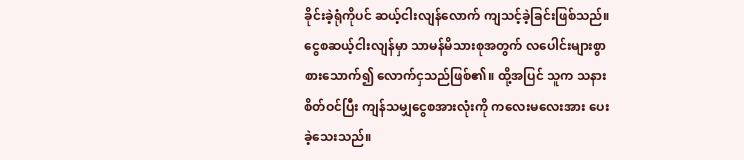ခိုင်းခဲ့ရုံကိုပင် ဆယ့်ငါးလျန်လောက် ကျသင့်ခဲ့ခြင်းဖြစ်သည်။ ငွေစဆယ့်ငါးလျန်မှာ သာမန်မိသားစုအတွက် လပေါင်းများစွာ စားသောက်၍ လောက်ငှသည်ဖြစ်၏။ ထို့အပြင် သူက သနားစိတ်ဝင်ပြီး ကျန်သမျှငွေစအားလုံးကို ကလေးမလေးအား ပေးခဲ့သေးသည်။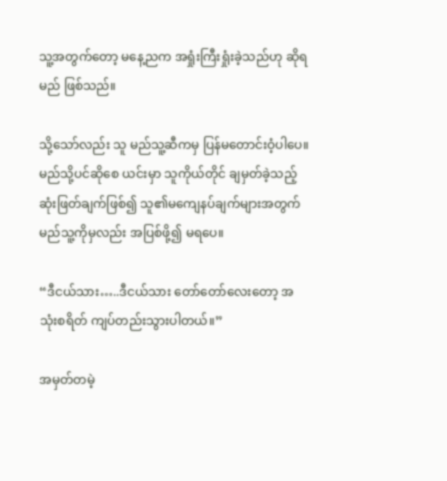သူ့အတွက်တော့ မနေ့ညက အရှုံးကြီးရှုံးခဲ့သည်ဟု ဆိုရမည် ဖြစ်သည်။

သို့သော်လည်း သူ မည်သူ့ဆီကမှ ပြန်မတောင်းဝံ့ပါပေ။ မည်သို့ပင်ဆိုစေ ယင်းမှာ သူကိုယ်တိုင် ချမှတ်ခဲ့သည့် ဆုံးဖြတ်ချက်ဖြစ်၍ သူ၏မကျေနပ်ချက်များအတွက် မည်သူ့ကိုမှလည်း အပြစ်ဖို့၍ မရပေ။

“ဒီငယ်သား…..ဒီငယ်သား တော်တော်လေးတော့ အသုံးစရိတ် ကျပ်တည်းသွားပါတယ်။”

အမှတ်တမဲ့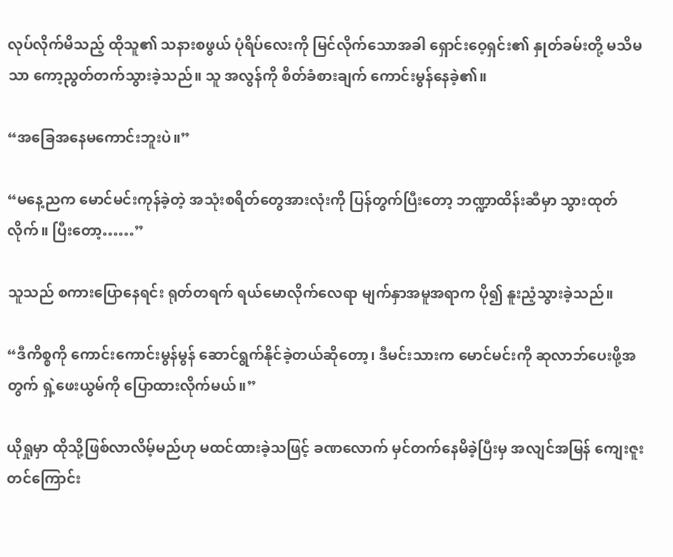လုပ်လိုက်မိသည့် ထိုသူ၏ သနားစဖွယ် ပုံရိပ်လေးကို မြင်လိုက်သောအခါ ရှောင်းဝေ့ရှင်း၏ နှုတ်ခမ်းတို့ မသိမသာ ကော့ညွတ်တက်သွားခဲ့သည်။ သူ အလွန်ကို စိတ်ခံစားချက် ကောင်းမွန်နေခဲ့၏။

“အခြေအနေမကောင်းဘူးပဲ။”

“မနေ့ညက မောင်မင်းကုန်ခဲ့တဲ့ အသုံးစရိတ်တွေအားလုံးကို ပြန်တွက်ပြီးတော့ ဘဏ္ဍာထိန်းဆီမှာ သွားထုတ်လိုက်။ ပြီးတော့……”

သူသည် စကားပြောနေရင်း ရုတ်တရက် ရယ်မောလိုက်လေရာ မျက်နှာအမူအရာက ပို၍ နူးညံ့သွားခဲ့သည်။

“ဒီကိစ္စကို ကောင်းကောင်းမွန်မွန် ဆောင်ရွက်နိုင်ခဲ့တယ်ဆိုတော့၊ ဒီမင်းသားက မောင်မင်းကို ဆုလာဘ်ပေးဖို့အတွက် ရှဲ့ဖေးယွမ်ကို ပြောထားလိုက်မယ်။”

ယိုရှုမှာ ထိုသို့ဖြစ်လာလိမ့်မည်ဟု မထင်ထားခဲ့သဖြင့် ခဏလောက် မှင်တက်နေမိခဲ့ပြီးမှ အလျင်အမြန် ကျေးဇူးတင်ကြောင်း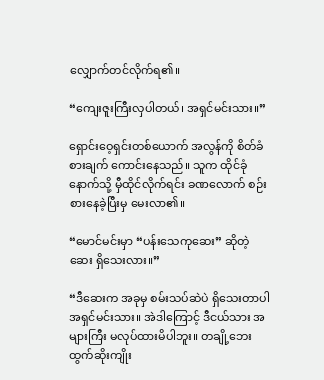လျှောက်တင်လိုက်ရ၏။

“ကျေးဇူးကြီးလှပါတယ်၊ အရှင်မင်းသား။”

ရှောင်းဝေ့ရှင်းတစ်ယောက် အလွန်ကို စိတ်ခံစားချက် ကောင်းနေသည်။ သူက ထိုင်ခုံနောက်သို့ မှီထိုင်လိုက်ရင်း ခဏလောက် စဉ်းစားနေခဲ့ပြီးမှ မေးလာ၏။

“မောင်မင်းမှာ “ပန်းသေကုဆေး” ဆိုတဲ့ဆေး ရှိသေးလား။”

“ဒီဆေးက အခုမှ စမ်းသပ်ဆဲပဲ ရှိသေးတာပါ အရှင်မင်းသား။ အဲဒါကြောင့် ဒီငယ်သား အများကြီး မလုပ်ထားမိပါဘူး။ တချို့ဘေးထွက်ဆိုးကျိုး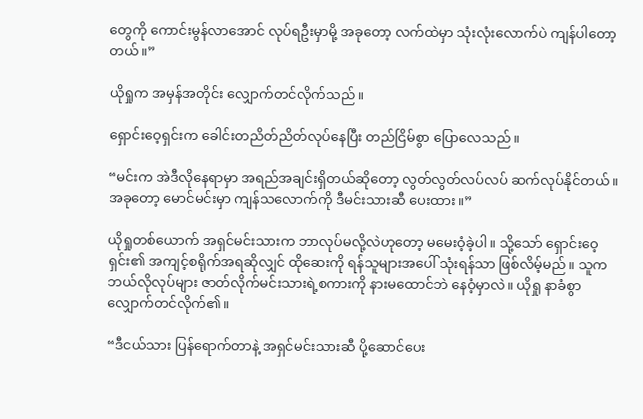တွေကို ကောင်းမွန်လာအောင် လုပ်ရဦးမှာမို့ အခုတော့ လက်ထဲမှာ သုံးလုံးလောက်ပဲ ကျန်ပါတော့တယ်။”

ယိုရှုက အမှန်အတိုင်း လျှောက်တင်လိုက်သည်။

ရှောင်းဝေ့ရှင်းက ခေါင်းတညိတ်ညိတ်လုပ်နေပြီး တည်ငြိမ်စွာ ပြောလေသည်။

“မင်းက အဲဒီလိုနေရာမှာ အရည်အချင်းရှိတယ်ဆိုတော့ လွတ်လွတ်လပ်လပ် ဆက်လုပ်နိုင်တယ်။ အခုတော့ မောင်မင်းမှာ ကျန်သလောက်ကို ဒီမင်းသားဆီ ပေးထား။”

ယိုရှုတစ်ယောက် အရှင်မင်းသားက ဘာလုပ်မလို့လဲဟုတော့ မမေးဝံ့ခဲ့ပါ။ သို့သော် ရှောင်းဝေ့ရှင်း၏ အကျင့်စရိုက်အရဆိုလျှင် ထိုဆေးကို ရန်သူများအပေါ် သုံးရန်သာ ဖြစ်လိမ့်မည်။ သူက ဘယ်လိုလုပ်များ ဇာတ်လိုက်မင်းသားရဲ့စကားကို နားမထောင်ဘဲ နေဝံ့မှာလဲ။ ယိုရှု နာခံစွာ လျှောက်တင်လိုက်၏။

“ဒီငယ်သား ပြန်ရောက်တာနဲ့ အရှင်မင်းသားဆီ ပို့ဆောင်ပေး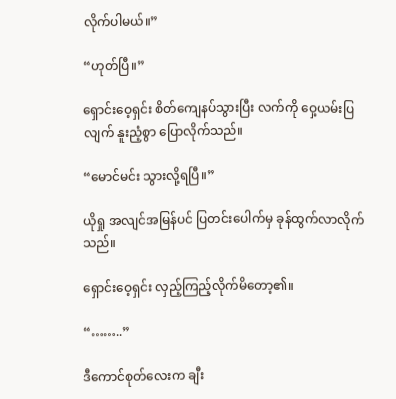လိုက်ပါမယ်။”

“ဟုတ်ပြီ။”

ရှောင်းဝေ့ရှင်း စိတ်ကျေနပ်သွားပြီး လက်ကို ဝှေ့ယမ်းပြလျက် နူးညံ့စွာ ပြောလိုက်သည်။

“မောင်မင်း သွားလို့ရပြီ။”

ယိုရှု အလျင်အမြန်ပင် ပြတင်းပေါက်မှ ခုန်ထွက်လာလိုက်သည်။

ရှောင်းဝေ့ရှင်း လှည့်ကြည့်လိုက်မိတော့၏။

“……..”

ဒီကောင်စုတ်လေးက ချီး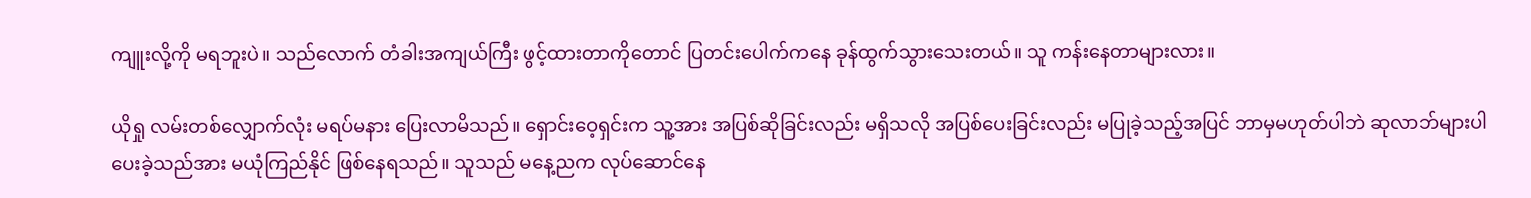ကျူးလို့ကို မရဘူးပဲ။ သည်လောက် တံခါးအကျယ်ကြီး ဖွင့်ထားတာကိုတောင် ပြတင်းပေါက်ကနေ ခုန်ထွက်သွားသေးတယ်။ သူ ကန်းနေတာများလား။

ယိုရှု လမ်းတစ်လျှောက်လုံး မရပ်မနား ပြေးလာမိသည်။ ရှောင်းဝေ့ရှင်းက သူ့အား အပြစ်ဆိုခြင်းလည်း မရှိသလို အပြစ်ပေးခြင်းလည်း မပြုခဲ့သည့်အပြင် ဘာမှမဟုတ်ပါဘဲ ဆုလာဘ်များပါ ပေးခဲ့သည်အား မယုံကြည်နိုင် ဖြစ်နေရသည်။ သူသည် မနေ့ညက လုပ်ဆောင်နေ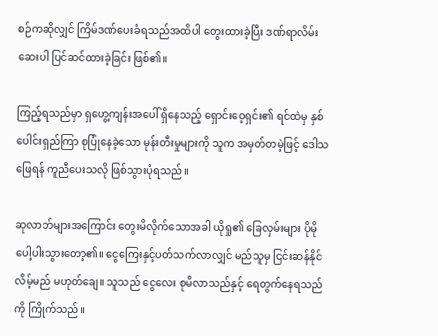စဉ်ကဆိုလျှင် ကြိမ်ဒဏ်ပေးခံရသည်အထိပါ တွေးထားခဲ့ပြီး ဒဏ်ရာလိမ်းဆေးပါ ပြင်ဆင်ထားခဲ့ခြင်း ဖြစ်၏။

ကြည့်ရသည်မှာ ရှဟွေ့ကျန်းအပေါ် ရှိနေသည့် ရှောင်းဝေ့ရှင်း၏ ရင်ထဲမှ နှစ်ပေါင်းရှည်ကြာ စုပြုံနေခဲ့သော မုန်းတီးမှုများကို သူက အမှတ်တမဲ့ဖြင့် ဒေါသဖြေရန် ကူညီပေးသလို ဖြစ်သွားပုံရသည်။

ဆုလာဘ်များအကြောင်း တွေးမိလိုက်သောအခါ ယိုရှု၏ ခြေလှမ်းများ ပိုမို ပေါ့ပါးသွားတော့၏။ ငွေကြေးနှင့်ပတ်သက်လာလျှင် မည်သူမှ ငြင်းဆန်နိုင်လိမ့်မည် မဟုတ်ချေ။ သူသည် ငွေလေး စုမိလာသည်နှင့် ရေတွက်နေရသည်ကို ကြိုက်သည်။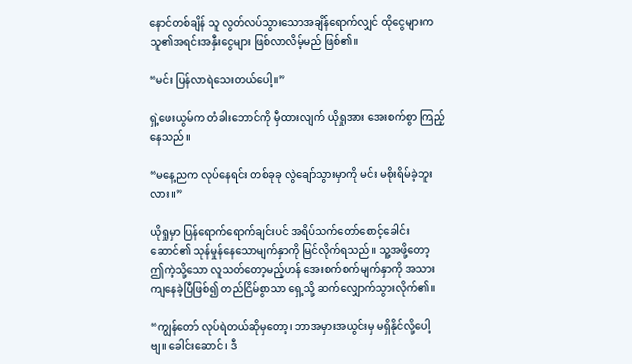နောင်တစ်ချိန် သူ လွတ်လပ်သွားသောအချိန်ရောက်လျှင် ထိုငွေများက သူ၏အရင်းအနှီးငွေများ ဖြစ်လာလိမ့်မည် ဖြစ်၏။

“မင်း ပြန်လာရဲသေးတယ်ပေါ့။”

ရှဲ့ဖေးယွမ်က တံခါးဘောင်ကို မှီထားလျက် ယိုရှုအား အေးစက်စွာ ကြည့်နေသည်။

“မနေ့ညက လုပ်နေရင်း တစ်ခုခု လွဲချော်သွားမှာကို မင်း မစိုးရိမ်ခဲ့ဘူးလား။”

ယိုရှုမှာ ပြန်ရောက်ရောက်ချင်းပင် အရိပ်သက်တော်စောင့်ခေါင်းဆောင်၏ သုန်မှုန်နေသောမျက်နှာကို မြင်လိုက်ရသည်။ သူ့အဖို့တော့ ဤကဲ့သို့သော လူသတ်တော့မည့်ဟန် အေးစက်စက်မျက်နှာကို အသားကျနေခဲ့ပြီဖြစ်၍ တည်ငြိမ်စွာသာ ရှေ့သို့ ဆက်လျှောက်သွားလိုက်၏။

“ကျွန်တော် လုပ်ရဲတယ်ဆိုမှတော့၊ ဘာအမှားအယွင်းမှ မရှိနိုင်လို့ပေါ့ဗျ။ ခေါင်းဆောင်၊ ဒီ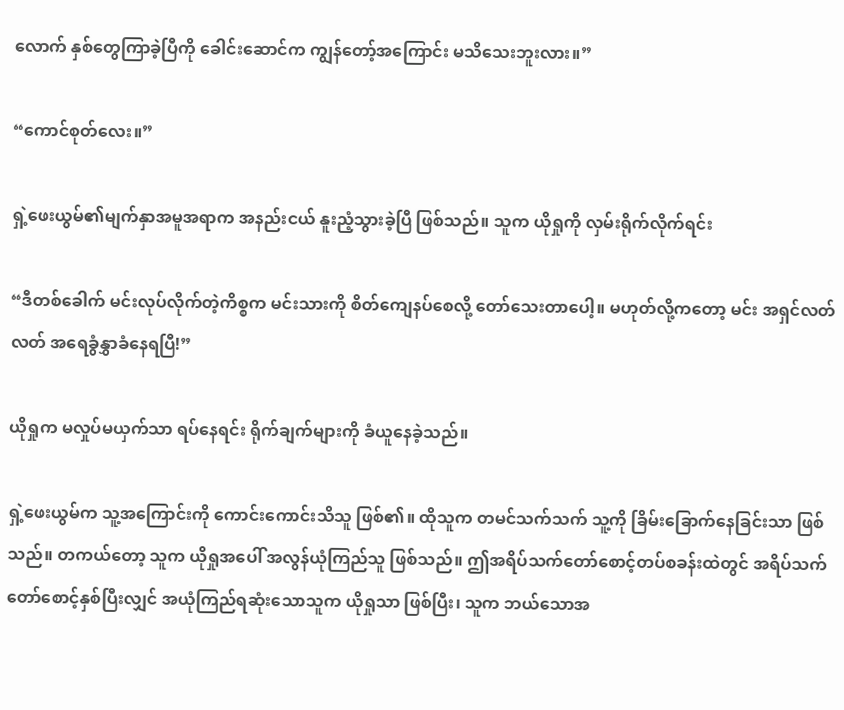လောက် နှစ်တွေကြာခဲ့ပြီကို ခေါင်းဆောင်က ကျွန်တော့်အကြောင်း မသိသေးဘူးလား။”

“ကောင်စုတ်လေး။”

ရှဲ့ဖေးယွမ်၏မျက်နှာအမူအရာက အနည်းငယ် နူးညံ့သွားခဲ့ပြီ ဖြစ်သည်။ သူက ယိုရှုကို လှမ်းရိုက်လိုက်ရင်း

“ဒီတစ်ခေါက် မင်းလုပ်လိုက်တဲ့ကိစ္စက မင်းသားကို စိတ်ကျေနပ်စေလို့ တော်သေးတာပေါ့။ မဟုတ်လို့ကတော့ မင်း အရှင်လတ်လတ် အရေခွံနွှာခံနေရပြီ!”

ယိုရှုက မလှုပ်မယှက်သာ ရပ်နေရင်း ရိုက်ချက်များကို ခံယူနေခဲ့သည်။

ရှဲ့ဖေးယွမ်က သူ့အကြောင်းကို ကောင်းကောင်းသိသူ ဖြစ်၏။ ထိုသူက တမင်သက်သက် သူ့ကို ခြိမ်းခြောက်နေခြင်းသာ ဖြစ်သည်။ တကယ်တော့ သူက ယိုရှုအပေါ် အလွန်ယုံကြည်သူ ဖြစ်သည်။ ဤအရိပ်သက်တော်စောင့်တပ်စခန်းထဲတွင် အရိပ်သက်တော်စောင့်နှစ်ပြီးလျှင် အယုံကြည်ရဆုံးသောသူက ယိုရှုသာ ဖြစ်ပြီး၊ သူက ဘယ်သောအ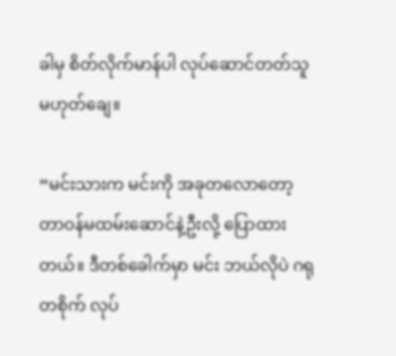ခါမှ စိတ်လိုက်မာန်ပါ လုပ်ဆောင်တတ်သူ မဟုတ်ချေ။

“မင်းသားက မင်းကို အခုတလောတော့ တာဝန်မထမ်းဆောင်နဲ့ဦးလို့ ပြောထားတယ်။ ဒီတစ်ခေါက်မှာ မင်း ဘယ်လိုပဲ ဂရုတစိုက် လုပ်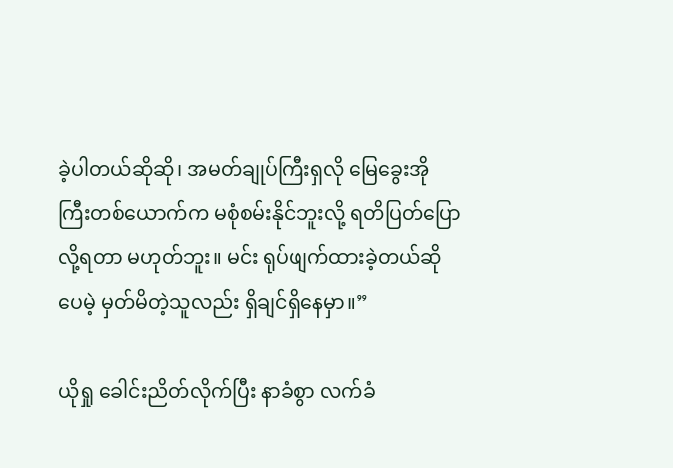ခဲ့ပါတယ်ဆိုဆို၊ အမတ်ချုပ်ကြီးရှလို မြေခွေးအိုကြီးတစ်ယောက်က မစုံစမ်းနိုင်ဘူးလို့ ရတိပြတ်ပြောလို့ရတာ မဟုတ်ဘူး။ မင်း ရုပ်ဖျက်ထားခဲ့တယ်ဆိုပေမဲ့ မှတ်မိတဲ့သူလည်း ရှိချင်ရှိနေမှာ။”

ယိုရှု ခေါင်းညိတ်လိုက်ပြီး နာခံစွာ လက်ခံ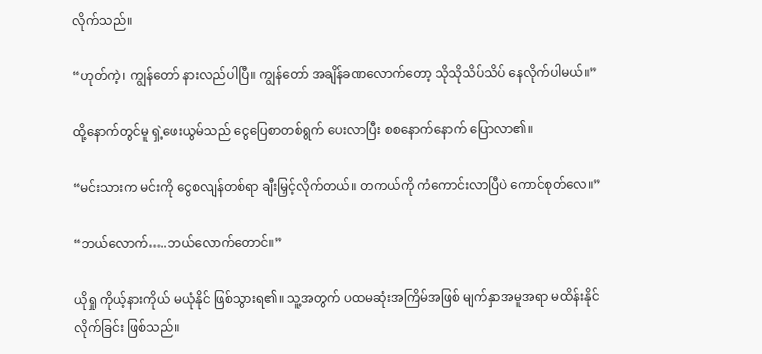လိုက်သည်။

“ဟုတ်ကဲ့၊ ကျွန်တော် နားလည်ပါပြီ။ ကျွန်တော် အချိန်ခဏလောက်တော့ သိုသိုသိပ်သိပ် နေလိုက်ပါမယ်။”

ထို့နောက်တွင်မူ ရှဲ့ဖေးယွမ်သည် ငွေပြေစာတစ်ရွက် ပေးလာပြီး စစနောက်နောက် ပြောလာ၏။

“မင်းသားက မင်းကို ငွေစလျန်တစ်ရာ ချီးမြှင့်လိုက်တယ်။ တကယ်ကို ကံကောင်းလာပြီပဲ ကောင်စုတ်လေ။”

“ဘယ်လောက်…..ဘယ်လောက်တောင်။”

ယိုရှု ကိုယ့်နားကိုယ် မယုံနိုင် ဖြစ်သွားရ၏။ သူ့အတွက် ပထမဆုံးအကြိမ်အဖြစ် မျက်နှာအမူအရာ မထိန်းနိုင်လိုက်ခြင်း ဖြစ်သည်။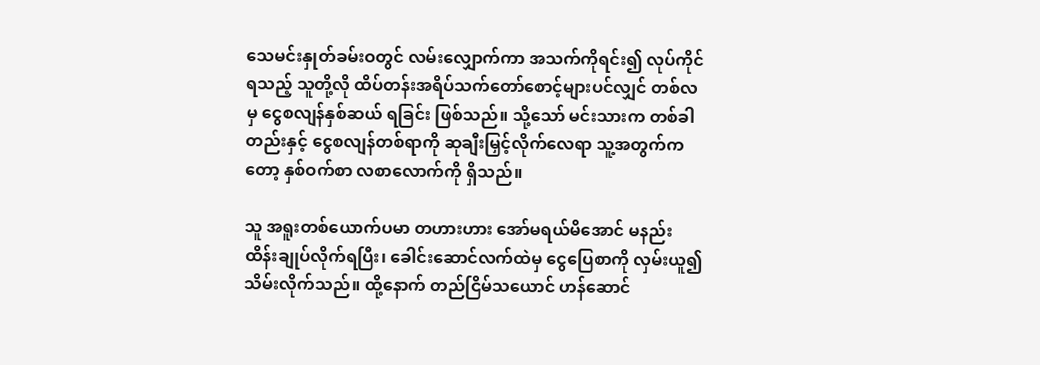သေမင်းနှုတ်ခမ်းဝတွင် လမ်းလျှောက်ကာ အသက်ကိုရင်း၍ လုပ်ကိုင်ရသည့် သူတို့လို ထိပ်တန်းအရိပ်သက်တော်စောင့်များပင်လျှင် တစ်လမှ ငွေစလျန်နှစ်ဆယ် ရခြင်း ဖြစ်သည်။ သို့သော် မင်းသားက တစ်ခါတည်းနှင့် ငွေစလျန်တစ်ရာကို ဆုချီးမြှင့်လိုက်လေရာ သူ့အတွက်ကတော့ နှစ်ဝက်စာ လစာလောက်ကို ရှိသည်။

သူ အရူးတစ်ယောက်ပမာ တဟားဟား အော်မရယ်မိအောင် မနည်း ထိန်းချုပ်လိုက်ရပြီး၊ ခေါင်းဆောင်လက်ထဲမှ ငွေပြေစာကို လှမ်းယူ၍ သိမ်းလိုက်သည်။ ထို့နောက် တည်ငြိမ်သယောင် ဟန်ဆောင်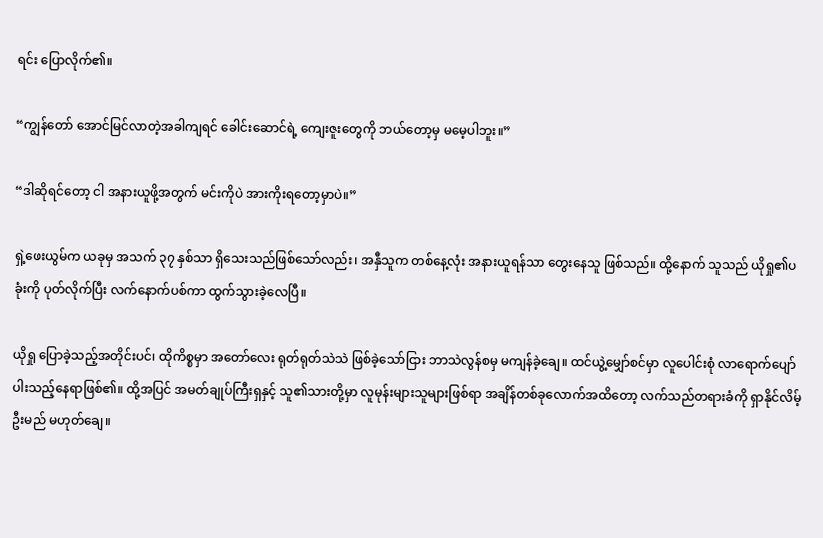ရင်း ပြောလိုက်၏။

“ကျွန်တော် အောင်မြင်လာတဲ့အခါကျရင် ခေါင်းဆောင်ရဲ့ ကျေးဇူးတွေကို ဘယ်တော့မှ မမေ့ပါဘူး။”

“ဒါဆိုရင်တော့ ငါ အနားယူဖို့အတွက် မင်းကိုပဲ အားကိုးရတော့မှာပဲ။”

ရှဲ့ဖေးယွမ်က ယခုမှ အသက် ၃၇ နှစ်သာ ရှိသေးသည်ဖြစ်သော်လည်း၊ အနှီသူက တစ်နေ့လုံး အနားယူရန်သာ တွေးနေသူ ဖြစ်သည်။ ထို့နောက် သူသည် ယိုရှု၏ပခုံးကို ပုတ်လိုက်ပြီး လက်နောက်ပစ်ကာ ထွက်သွားခဲ့လေပြီ။

ယိုရှု ပြောခဲ့သည့်အတိုင်းပင်၊ ထိုကိစ္စမှာ အတော်လေး ရုတ်ရုတ်သဲသဲ ဖြစ်ခဲ့သော်ငြား ဘာသဲလွန်စမှ မကျန်ခဲ့ချေ။ ထင်ယွဲ့မျှော်စင်မှာ လူပေါင်းစုံ လာရောက်ပျော်ပါးသည့်နေရာဖြစ်၏။ ထို့အပြင် အမတ်ချုပ်ကြီးရှနှင့် သူ၏သားတို့မှာ လူမုန်းများသူများဖြစ်ရာ အချိန်တစ်ခုလောက်အထိတော့ လက်သည်တရားခံကို ရှာနိုင်လိမ့်ဦးမည် မဟုတ်ချေ။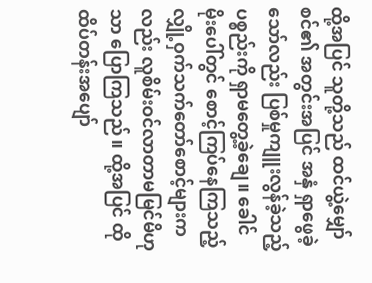ထို့အပြင် သူတို့သည် ထင်ယွဲ့မျှော်စင်၏ အတွင်းအပြင် အနှံ ရှာဖွေခဲ့သော်လည်း ပြစ်မှုကျူးလွန်ခဲ့သည့် ပစ္စည်းကို ရှာမတွေ့ခဲ့ချေ။ ခေါင်မိုးပေါ်တွင် စောင့်ကြပ်နေကြသည့် လျှို့ဝှက်သက်တော်စောင့်များကလည်း လူစိမ်းဝင်လာတာမမြင်မိဟုသာ ပြောကြသည်။ ထို့အပြင် ထိုထိပ်တန်းအပျော်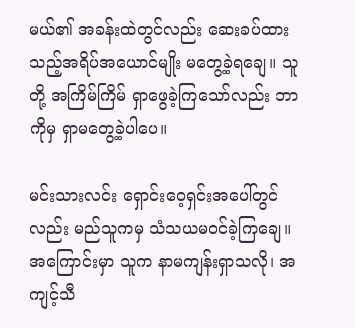မယ်၏ အခန်းထဲတွင်လည်း ဆေးခပ်ထားသည့်အရိပ်အယောင်မျိုး မတွေ့ခဲ့ရချေ။ သူတို့ အကြိမ်ကြိမ် ရှာဖွေခဲ့ကြသော်လည်း ဘာကိုမှ ရှာမတွေ့ခဲ့ပါပေ။

မင်းသားလင်း ရှောင်းဝေ့ရှင်းအပေါ်တွင်လည်း မည်သူကမှ သံသယမဝင်ခဲ့ကြချေ။ အကြောင်းမှာ သူက နာမကျန်းရှာသလို၊ အကျင့်သီ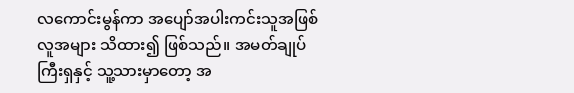လကောင်းမွန်ကာ အပျော်အပါးကင်းသူအဖြစ် လူအများ သိထား၍ ဖြစ်သည်။ အမတ်ချုပ်ကြီးရှနှင့် သူ့သားမှာတော့ အ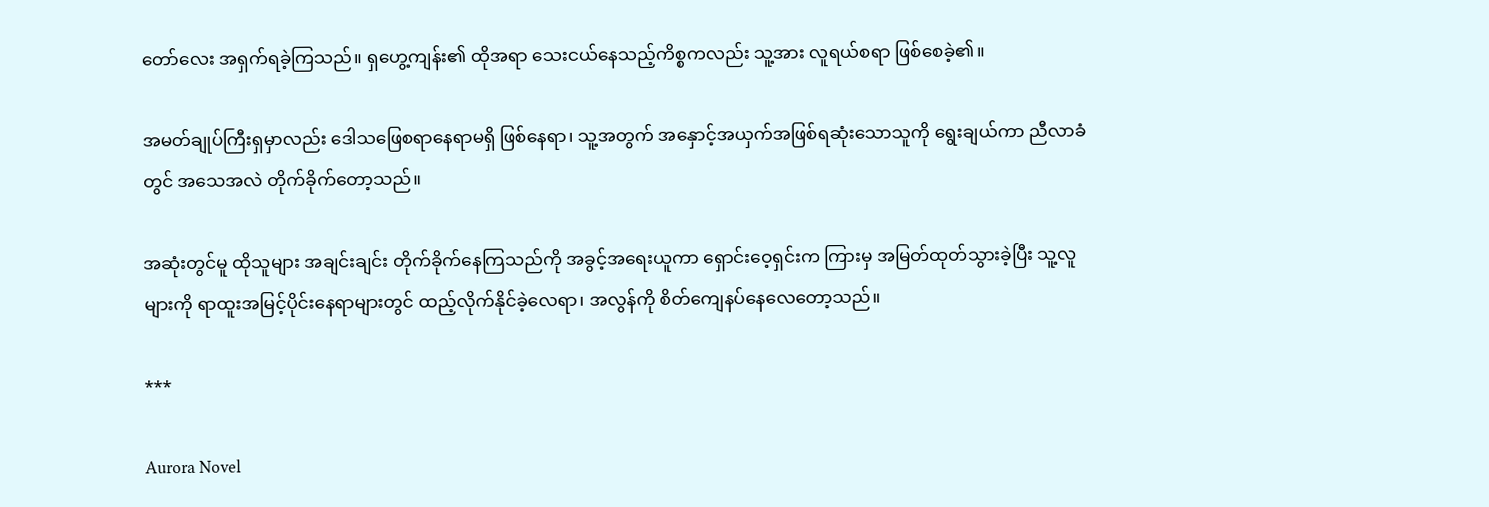တော်လေး အရှက်ရခဲ့ကြသည်။ ရှဟွေ့ကျန်း၏ ထိုအရာ သေးငယ်နေသည့်ကိစ္စကလည်း သူ့အား လူရယ်စရာ ဖြစ်စေခဲ့၏။

အမတ်ချုပ်ကြီးရှမှာလည်း ဒေါသဖြေစရာနေရာမရှိ ဖြစ်နေရာ၊ သူ့အတွက် အနှောင့်အယှက်အဖြစ်ရဆုံးသောသူကို ရွေးချယ်ကာ ညီလာခံတွင် အသေအလဲ တိုက်ခိုက်တော့သည်။

အဆုံးတွင်မူ ထိုသူများ အချင်းချင်း တိုက်ခိုက်နေကြသည်ကို အခွင့်အရေးယူကာ ရှောင်းဝေ့ရှင်းက ကြားမှ အမြတ်ထုတ်သွားခဲ့ပြီး သူ့လူများကို ရာထူးအမြင့်ပိုင်းနေရာများတွင် ထည့်လိုက်နိုင်ခဲ့လေရာ၊ အလွန်ကို စိတ်ကျေနပ်နေလေတော့သည်။

***

Aurora Novel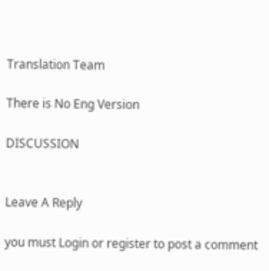Translation Team

There is No Eng Version

DISCUSSION


Leave A Reply

you must Login or register to post a comment